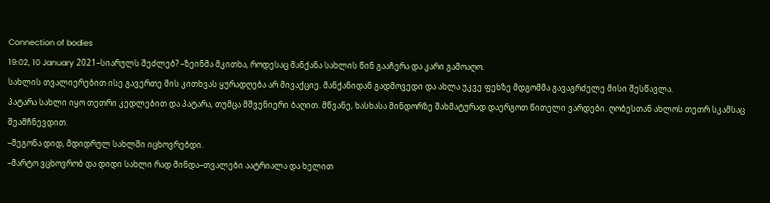Connection of bodies
19:02, 10 January 2021–სიარულს შეძლებ? –ზეინმა მკითხა, როდესაც მანქანა სახლის წინ გააჩერა და კარი გამოაღო.
სახლის თვალიერებით ისე გავერთე მის კითხვას ყურადღება არ მივაქციე. მანქანიდან გადმოვედი და ახლა უკვე ფეხზე მდგომმა გავაგრძელე მისი შესწავლა.
პატარა სახლი იყო თეთრი კედლებით და პატარა, თუმცა მშვენიერი ბაღით. მწვანე, ხასხასა მინდორზე შახმატურად დაერგოთ წითელი ვარდები. ღობესთან ახლოს თეთრ სკამსაც შეამჩნევდით.
–მეგონა დიდ, მდიდრულ სახლში იცხოვრებდი.
–მარტო ვცხოვრობ და დიდი სახლი რად მინდა–თვალები აატრიალა და ხელით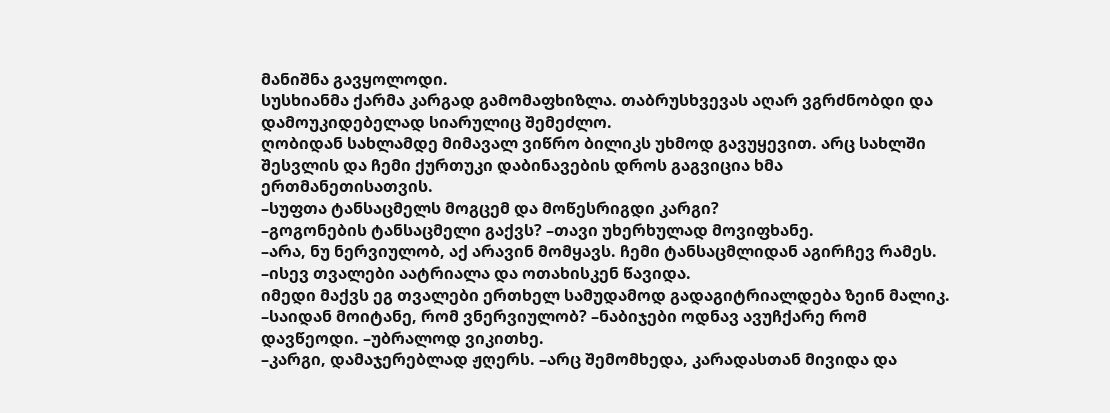მანიშნა გავყოლოდი.
სუსხიანმა ქარმა კარგად გამომაფხიზლა. თაბრუსხვევას აღარ ვგრძნობდი და დამოუკიდებელად სიარულიც შემეძლო.
ღობიდან სახლამდე მიმავალ ვიწრო ბილიკს უხმოდ გავუყევით. არც სახლში შესვლის და ჩემი ქურთუკი დაბინავების დროს გაგვიცია ხმა ერთმანეთისათვის.
–სუფთა ტანსაცმელს მოგცემ და მოწესრიგდი კარგი?
–გოგონების ტანსაცმელი გაქვს? –თავი უხერხულად მოვიფხანე.
–არა, ნუ ნერვიულობ, აქ არავინ მომყავს. ჩემი ტანსაცმლიდან აგირჩევ რამეს. –ისევ თვალები აატრიალა და ოთახისკენ წავიდა.
იმედი მაქვს ეგ თვალები ერთხელ სამუდამოდ გადაგიტრიალდება ზეინ მალიკ.
–საიდან მოიტანე, რომ ვნერვიულობ? –ნაბიჯები ოდნავ ავუჩქარე რომ დავწეოდი. –უბრალოდ ვიკითხე.
–კარგი, დამაჯერებლად ჟღერს. –არც შემომხედა, კარადასთან მივიდა და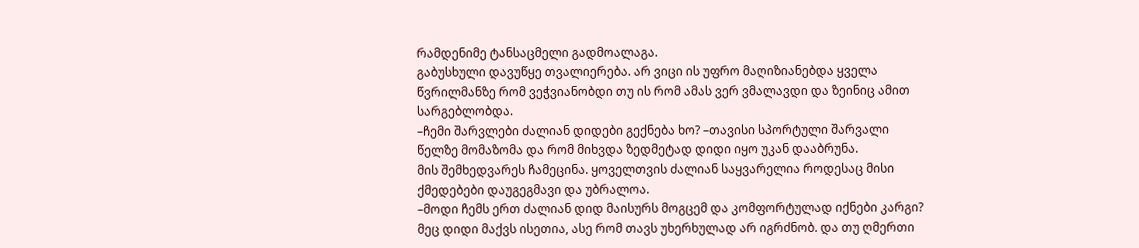რამდენიმე ტანსაცმელი გადმოალაგა.
გაბუსხული დავუწყე თვალიერება. არ ვიცი ის უფრო მაღიზიანებდა ყველა წვრილმანზე რომ ვეჭვიანობდი თუ ის რომ ამას ვერ ვმალავდი და ზეინიც ამით სარგებლობდა.
–ჩემი შარვლები ძალიან დიდები გექნება ხო? –თავისი სპორტული შარვალი წელზე მომაზომა და რომ მიხვდა ზედმეტად დიდი იყო უკან დააბრუნა.
მის შემხედვარეს ჩამეცინა. ყოველთვის ძალიან საყვარელია როდესაც მისი ქმედებები დაუგეგმავი და უბრალოა.
–მოდი ჩემს ერთ ძალიან დიდ მაისურს მოგცემ და კომფორტულად იქნები კარგი? მეც დიდი მაქვს ისეთია, ასე რომ თავს უხერხულად არ იგრძნობ. და თუ ღმერთი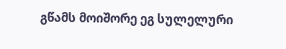გწამს მოიშორე ეგ სულელური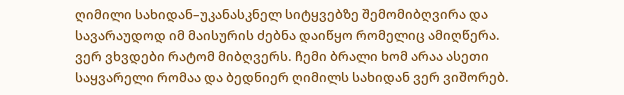ღიმილი სახიდან–უკანასკნელ სიტყვებზე შემომიბღვირა და სავარაუდოდ იმ მაისურის ძებნა დაიწყო რომელიც ამიღწერა.
ვერ ვხვდები რატომ მიბღვერს. ჩემი ბრალი ხომ არაა ასეთი საყვარელი რომაა და ბედნიერ ღიმილს სახიდან ვერ ვიშორებ.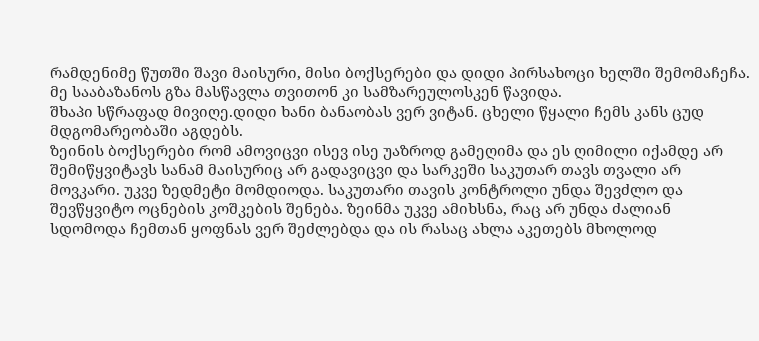რამდენიმე წუთში შავი მაისური, მისი ბოქსერები და დიდი პირსახოცი ხელში შემომაჩეჩა. მე სააბაზანოს გზა მასწავლა თვითონ კი სამზარეულოსკენ წავიდა.
შხაპი სწრაფად მივიღე.დიდი ხანი ბანაობას ვერ ვიტან. ცხელი წყალი ჩემს კანს ცუდ მდგომარეობაში აგდებს.
ზეინის ბოქსერები რომ ამოვიცვი ისევ ისე უაზროდ გამეღიმა და ეს ღიმილი იქამდე არ შემიწყვიტავს სანამ მაისურიც არ გადავიცვი და სარკეში საკუთარ თავს თვალი არ მოვკარი. უკვე ზედმეტი მომდიოდა. საკუთარი თავის კონტროლი უნდა შევძლო და შევწყვიტო ოცნების კოშკების შენება. ზეინმა უკვე ამიხსნა, რაც არ უნდა ძალიან სდომოდა ჩემთან ყოფნას ვერ შეძლებდა და ის რასაც ახლა აკეთებს მხოლოდ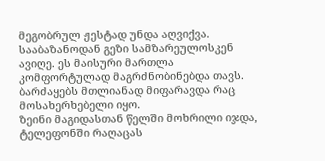მეგობრულ ჟესტად უნდა აღვიქვა.
სააბაზანოდან გეზი სამზარეულოსკენ ავიღე. ეს მაისური მართლა კომფორტულად მაგრძნობინებდა თავს. ბარძაყებს მთლიანად მიფარავდა რაც მოსახერხებელი იყო.
ზეინი მაგიდასთან წელში მოხრილი იჯდა, ტელეფონში რაღაცას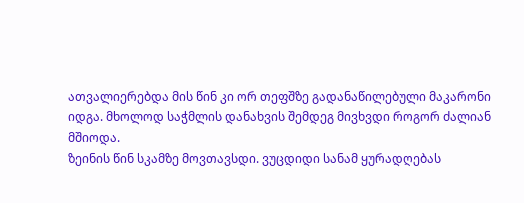ათვალიერებდა მის წინ კი ორ თეფშზე გადანაწილებული მაკარონი იდგა. მხოლოდ საჭმლის დანახვის შემდეგ მივხვდი როგორ ძალიან მშიოდა.
ზეინის წინ სკამზე მოვთავსდი. ვუცდიდი სანამ ყურადღებას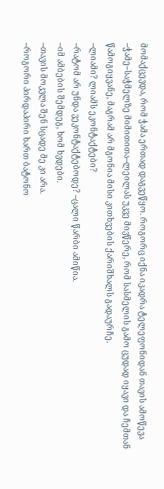მომაქცევდა, რომ ჭამა ერთად დაგვეწყო. როგორც იქნა იკადრა ტელეფონიდან თავის ამოწევა
–ჭამე–საჭმელზე მიმითითა–ლეილას უკვე მივწერე, რომ სასმელის გამო ცუდად იყავი და ჩემთან წამოგიყვანე, მაგრამ არ მგონია მისი კითხვების ქარიშხალს გადაურჩე.
–ლიამი? ლიამს ეკონტაქტები?
–რატომ არ უნდა ვეკონტაქტებოდე? –ცალი წარბი ამიწია.
–იმ ამბების შემდეგ, ხომ ხვდები.
–თავის მოკვლა შენ სცადე მე კი არა.
–როგორი პირდაპირი ხართ ბატონო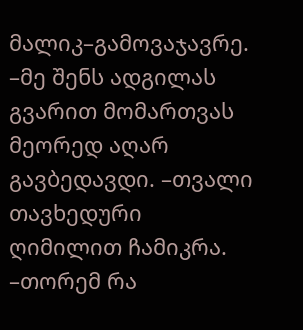მალიკ–გამოვაჯავრე.
–მე შენს ადგილას გვარით მომართვას მეორედ აღარ გავბედავდი. –თვალი თავხედური ღიმილით ჩამიკრა.
–თორემ რა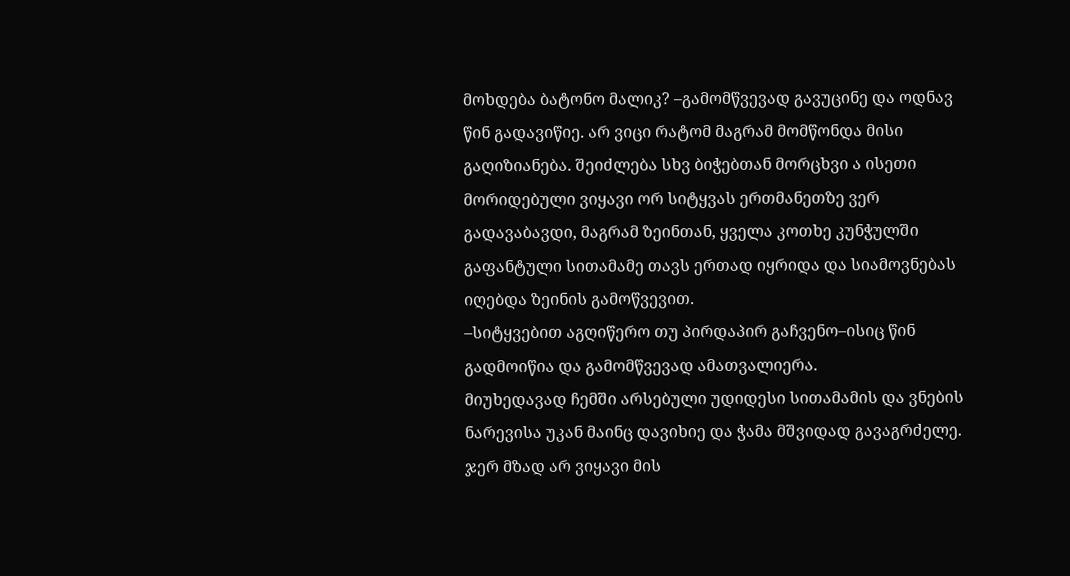მოხდება ბატონო მალიკ? –გამომწვევად გავუცინე და ოდნავ წინ გადავიწიე. არ ვიცი რატომ მაგრამ მომწონდა მისი გაღიზიანება. შეიძლება სხვ ბიჭებთან მორცხვი ა ისეთი მორიდებული ვიყავი ორ სიტყვას ერთმანეთზე ვერ გადავაბავდი, მაგრამ ზეინთან, ყველა კოთხე კუნჭულში გაფანტული სითამამე თავს ერთად იყრიდა და სიამოვნებას იღებდა ზეინის გამოწვევით.
–სიტყვებით აგღიწერო თუ პირდაპირ გაჩვენო–ისიც წინ გადმოიწია და გამომწვევად ამათვალიერა.
მიუხედავად ჩემში არსებული უდიდესი სითამამის და ვნების ნარევისა უკან მაინც დავიხიე და ჭამა მშვიდად გავაგრძელე. ჯერ მზად არ ვიყავი მის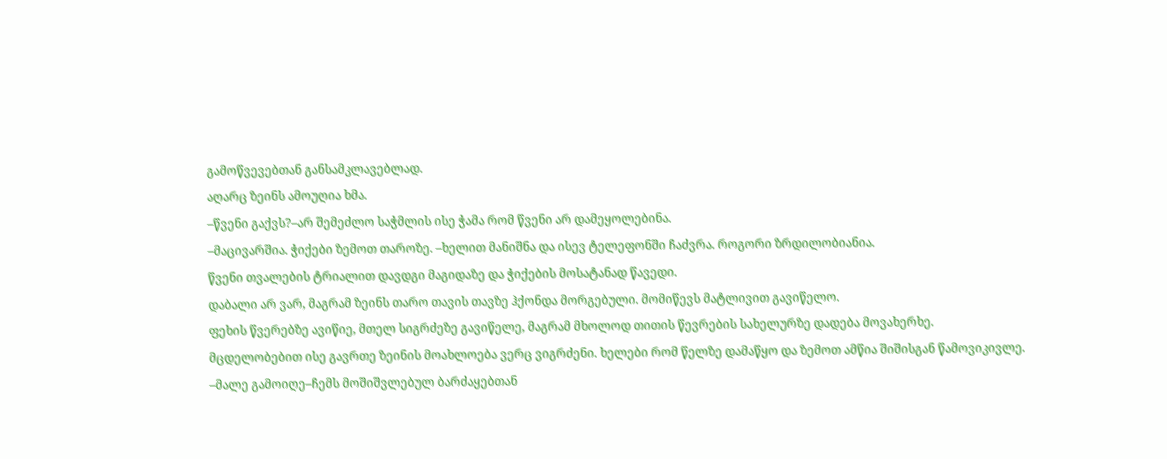გამოწვევებთან განსამკლავებლად.
აღარც ზეინს ამოუღია ხმა.
–წვენი გაქვს?–არ შემეძლო საჭმლის ისე ჭამა რომ წვენი არ დამეყოლებინა.
–მაცივარშია. ჭიქები ზემოთ თაროზე. –ხელით მანიშნა და ისევ ტელეფონში ჩაძვრა. როგორი ზრდილობიანია.
წვენი თვალების ტრიალით დავდგი მაგიდაზე და ჭიქების მოსატანად წავედი.
დაბალი არ ვარ, მაგრამ ზეინს თარო თავის თავზე ჰქონდა მორგებული. მომიწევს მატლივით გავიწელო.
ფეხის წვერებზე ავიწიე, მთელ სიგრძეზე გავიწელე, მაგრამ მხოლოდ თითის წევრების სახელურზე დადება მოვახერხე.
მცდელობებით ისე გავრთე ზეინის მოახლოება ვერც ვიგრძენი. ხელები რომ წელზე დამაწყო და ზემოთ ამწია შიშისგან წამოვიკივლე.
–მალე გამოიღე–ჩემს მოშიშვლებულ ბარძაყებთან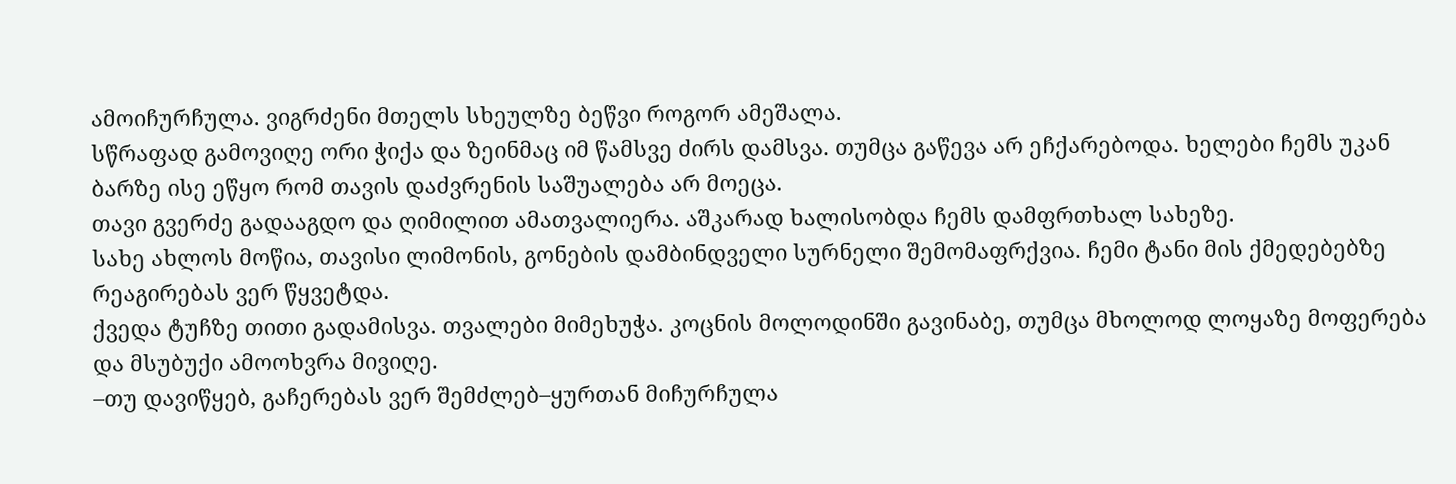ამოიჩურჩულა. ვიგრძენი მთელს სხეულზე ბეწვი როგორ ამეშალა.
სწრაფად გამოვიღე ორი ჭიქა და ზეინმაც იმ წამსვე ძირს დამსვა. თუმცა გაწევა არ ეჩქარებოდა. ხელები ჩემს უკან ბარზე ისე ეწყო რომ თავის დაძვრენის საშუალება არ მოეცა.
თავი გვერძე გადააგდო და ღიმილით ამათვალიერა. აშკარად ხალისობდა ჩემს დამფრთხალ სახეზე.
სახე ახლოს მოწია, თავისი ლიმონის, გონების დამბინდველი სურნელი შემომაფრქვია. ჩემი ტანი მის ქმედებებზე რეაგირებას ვერ წყვეტდა.
ქვედა ტუჩზე თითი გადამისვა. თვალები მიმეხუჭა. კოცნის მოლოდინში გავინაბე, თუმცა მხოლოდ ლოყაზე მოფერება და მსუბუქი ამოოხვრა მივიღე.
–თუ დავიწყებ, გაჩერებას ვერ შემძლებ–ყურთან მიჩურჩულა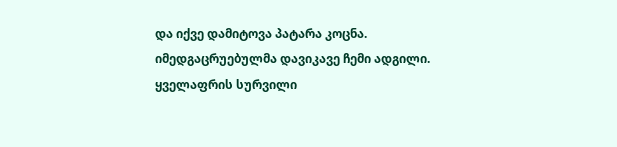და იქვე დამიტოვა პატარა კოცნა.
იმედგაცრუებულმა დავიკავე ჩემი ადგილი. ყველაფრის სურვილი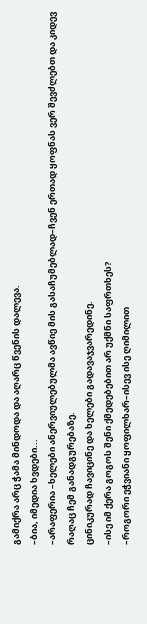გამიქრა არც ჭამა მინდოდა და აღარც წვენის დალევა.
–ბია, იმედია ხვდები...
–არაფერია –ხელები ანერვიულებულმა ავწიე მის გასაჩუმებლად–ჩვენ ერთად ყოფნას ვერ შევძლებთ და კიდევ რაღაც ჩემ განადგურებაზე.
ცინიკურად ჩავიცინე და ხელები გადავაჯვარედინე.
–ისე იმ ქერა გოგოს შენი ქმედებებით არ უქმნი საფრთხეს?
–როგორი ეჭვიანი ყოფილხარ–ისევ ისე ღიმილით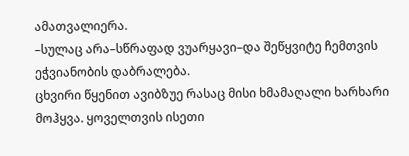ამათვალიერა.
–სულაც არა–სწრაფად ვუარყავი–და შეწყვიტე ჩემთვის ეჭვიანობის დაბრალება.
ცხვირი წყენით ავიბზუე რასაც მისი ხმამაღალი ხარხარი მოჰყვა. ყოველთვის ისეთი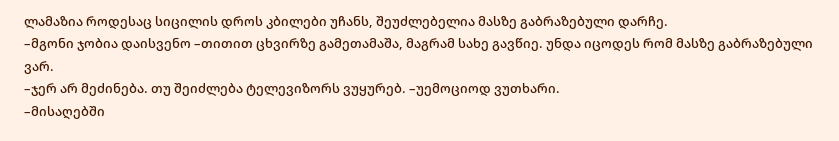ლამაზია როდესაც სიცილის დროს კბილები უჩანს, შეუძლებელია მასზე გაბრაზებული დარჩე.
–მგონი ჯობია დაისვენო –თითით ცხვირზე გამეთამაშა, მაგრამ სახე გავწიე. უნდა იცოდეს რომ მასზე გაბრაზებული ვარ.
–ჯერ არ მეძინება. თუ შეიძლება ტელევიზორს ვუყურებ. –უემოციოდ ვუთხარი.
–მისაღებში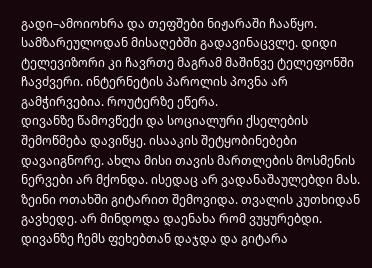გადი–ამოიოხრა და თეფშები ნიჟარაში ჩააწყო.
სამზარეულოდან მისაღებში გადავინაცვლე. დიდი ტელევიზორი კი ჩავრთე მაგრამ მაშინვე ტელეფონში ჩავძვერი. ინტერნეტის პაროლის პოვნა არ გამჭირვებია. როუტერზე ეწერა.
დივანზე წამოვწექი და სოციალური ქსელების შემოწმება დავიწყე. ისააკის შეტყობინებები დავაიგნორე. ახლა მისი თავის მართლების მოსმენის ნერვები არ მქონდა. ისედაც არ ვადანაშაულებდი მას.
ზეინი ოთახში გიტარით შემოვიდა. თვალის კუთხიდან გავხედე. არ მინდოდა დაენახა რომ ვუყურებდი. დივანზე ჩემს ფეხებთან დაჯდა და გიტარა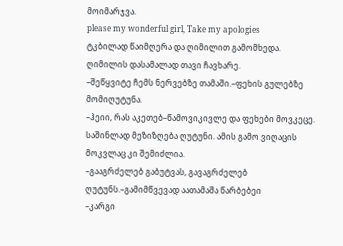მოიმარჯვა.
please my wonderful girl, Take my apologies
ტკბილად წაიმღერა და ღიმილით გამომხედა.
ღიმილის დასამალად თავი ჩავხარე.
–შეწყვიტე ჩემს ნერვებზე თამაში.–ფეხის გულებზე მომიღუტუნა.
–ჰეიი, რას აკეთებ–წამოვიკივლე და ფეხები მოვკეცე. საშინლად მეზიზღება ღუტუნი. ამის გამო ვიღაცის მოკვლაც კი შემიძლია.
–გააგრძელებ გაბუტვას, გავაგრძელებ ღუტუნს.–გამიმწვევად აათამაშა წარბებეი
–კარგი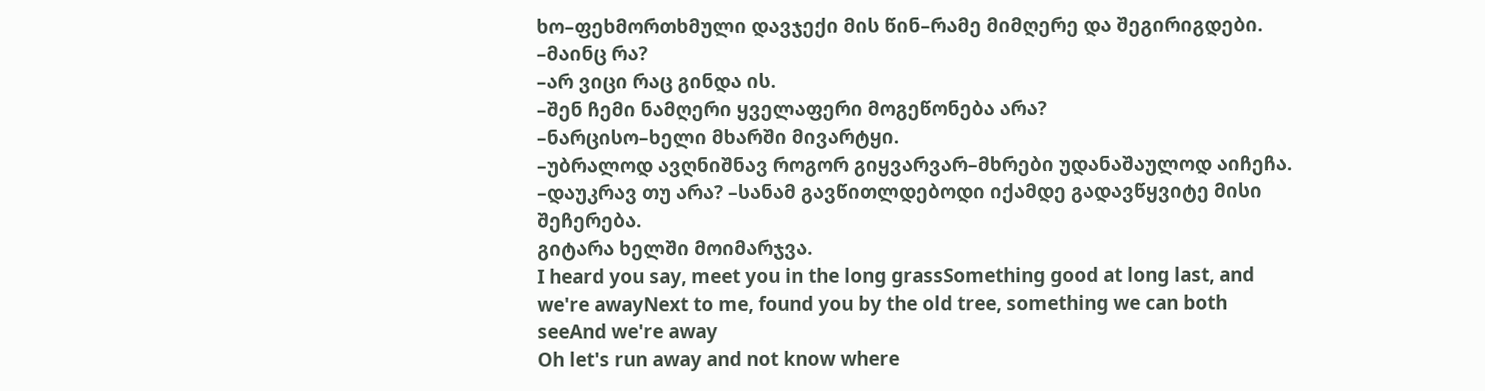ხო–ფეხმორთხმული დავჯექი მის წინ–რამე მიმღერე და შეგირიგდები.
–მაინც რა?
–არ ვიცი რაც გინდა ის.
–შენ ჩემი ნამღერი ყველაფერი მოგეწონება არა?
–ნარცისო–ხელი მხარში მივარტყი.
–უბრალოდ ავღნიშნავ როგორ გიყვარვარ–მხრები უდანაშაულოდ აიჩეჩა.
–დაუკრავ თუ არა? –სანამ გავწითლდებოდი იქამდე გადავწყვიტე მისი შეჩერება.
გიტარა ხელში მოიმარჯვა.
I heard you say, meet you in the long grassSomething good at long last, and we're awayNext to me, found you by the old tree, something we can both seeAnd we're away
Oh let's run away and not know where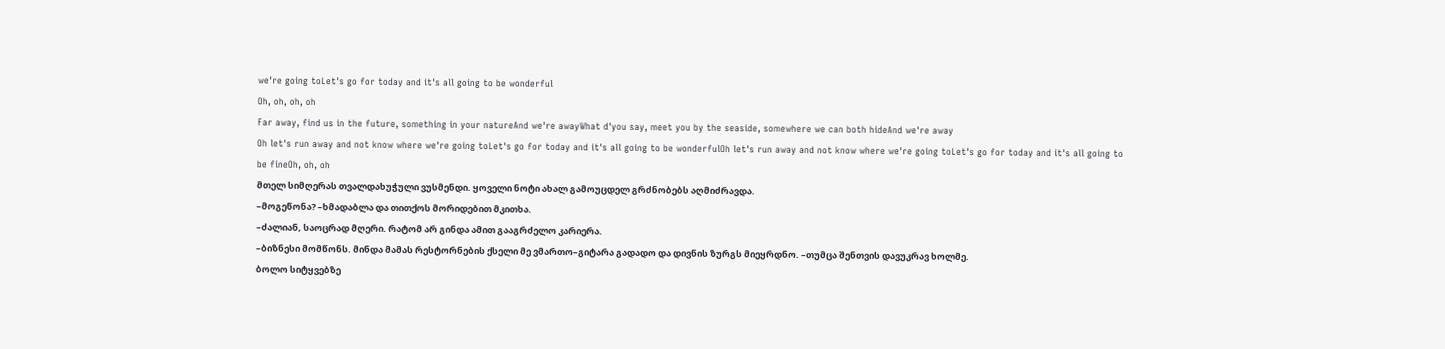we're going toLet's go for today and it's all going to be wonderful
Oh, oh, oh, oh
Far away, find us in the future, something in your natureAnd we're awayWhat d'you say, meet you by the seaside, somewhere we can both hideAnd we're away
Oh let's run away and not know where we're going toLet's go for today and it's all going to be wonderfulOh let's run away and not know where we're going toLet's go for today and it's all going to be fineOh, oh, oh
მთელ სიმღერას თვალდახუჭული ვუსმენდი. ყოველი ნოტი ახალ გამოუცდელ გრძნობებს აღმიძრავდა.
–მოგეწონა? –ხმადაბლა და თითქოს მორიდებით მკითხა.
–ძალიან, საოცრად მღერი. რატომ არ გინდა ამით გააგრძელო კარიერა.
–ბიზნესი მომწონს. მინდა მამას რესტორნების ქსელი მე ვმართო–გიტარა გადადო და დივნის ზურგს მიეყრდნო. –თუმცა შენთვის დავუკრავ ხოლმე.
ბოლო სიტყვებზე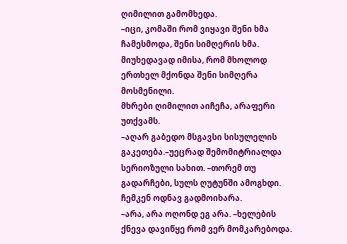ღიმილით გამომხედა.
–იცი, კომაში რომ ვიყავი შენი ხმა ჩამესმოდა, შენი სიმღერის ხმა. მიუხედავად იმისა, რომ მხოლოდ ერთხელ მქონდა შენი სიმღერა მოსმენილი.
მხრები ღიმილით აიჩეჩა, არაფერი უთქვამს.
–აღარ გაბედო მსგავსი სისულელის გაკეთება.–უეცრად შემომიტრიალდა სერიოზული სახით. –თორემ თუ გადარჩები, სულს ღუტუნში ამოგხდი.
ჩემკენ ოდნავ გადმოიხარა.
–არა, არა ოღონდ ეგ არა. –ხელების ქნევა დავიწყე რომ ვერ მომკარებოდა.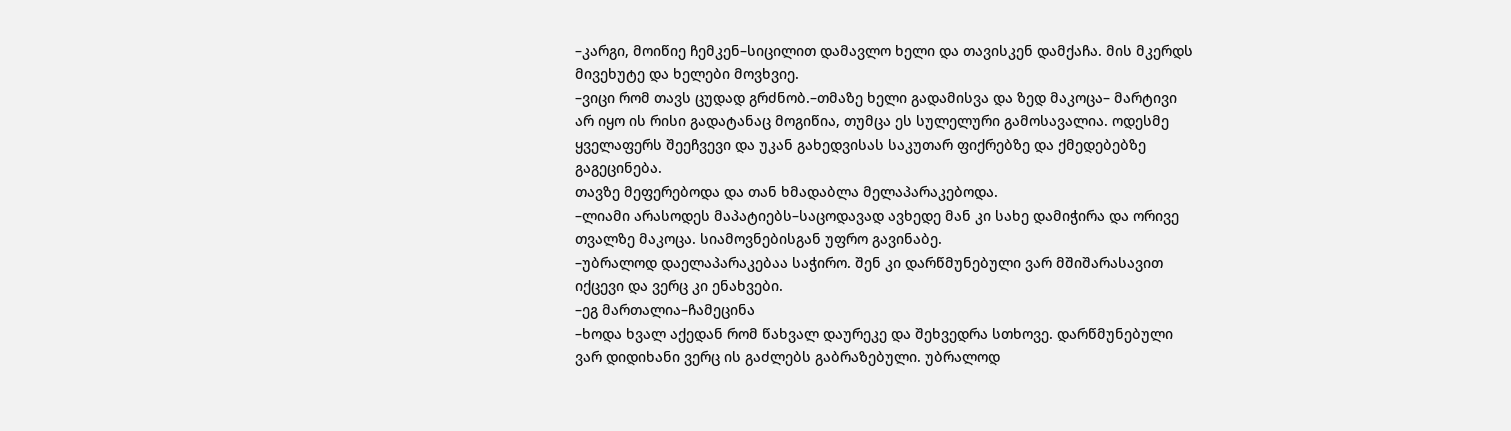–კარგი, მოიწიე ჩემკენ–სიცილით დამავლო ხელი და თავისკენ დამქაჩა. მის მკერდს მივეხუტე და ხელები მოვხვიე.
–ვიცი რომ თავს ცუდად გრძნობ.–თმაზე ხელი გადამისვა და ზედ მაკოცა– მარტივი არ იყო ის რისი გადატანაც მოგიწია, თუმცა ეს სულელური გამოსავალია. ოდესმე ყველაფერს შეეჩვევი და უკან გახედვისას საკუთარ ფიქრებზე და ქმედებებზე გაგეცინება.
თავზე მეფერებოდა და თან ხმადაბლა მელაპარაკებოდა.
–ლიამი არასოდეს მაპატიებს–საცოდავად ავხედე მან კი სახე დამიჭირა და ორივე თვალზე მაკოცა. სიამოვნებისგან უფრო გავინაბე.
–უბრალოდ დაელაპარაკებაა საჭირო. შენ კი დარწმუნებული ვარ მშიშარასავით იქცევი და ვერც კი ენახვები.
–ეგ მართალია–ჩამეცინა
–ხოდა ხვალ აქედან რომ წახვალ დაურეკე და შეხვედრა სთხოვე. დარწმუნებული ვარ დიდიხანი ვერც ის გაძლებს გაბრაზებული. უბრალოდ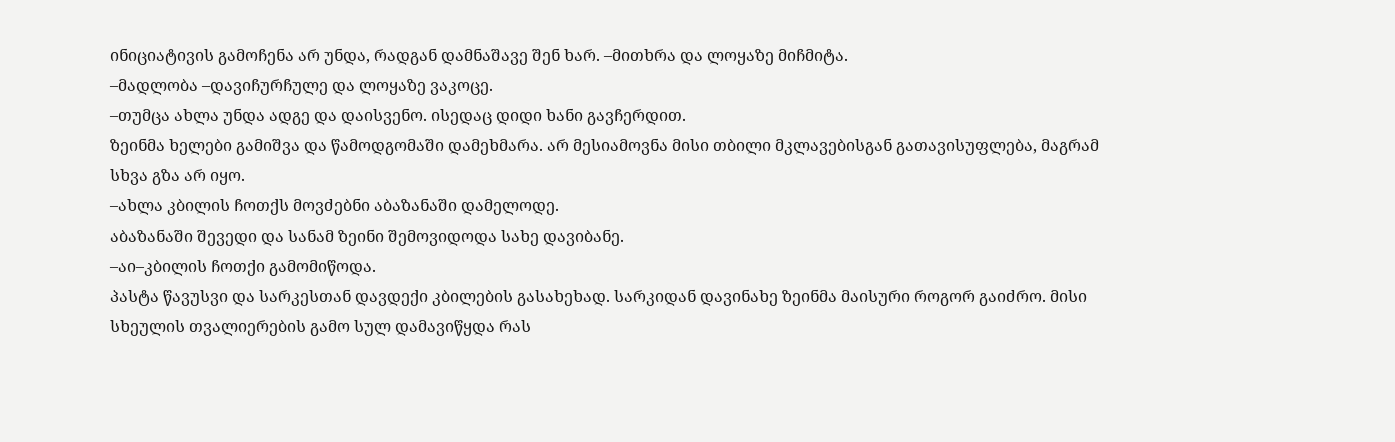ინიციატივის გამოჩენა არ უნდა, რადგან დამნაშავე შენ ხარ. –მითხრა და ლოყაზე მიჩმიტა.
–მადლობა –დავიჩურჩულე და ლოყაზე ვაკოცე.
–თუმცა ახლა უნდა ადგე და დაისვენო. ისედაც დიდი ხანი გავჩერდით.
ზეინმა ხელები გამიშვა და წამოდგომაში დამეხმარა. არ მესიამოვნა მისი თბილი მკლავებისგან გათავისუფლება, მაგრამ სხვა გზა არ იყო.
–ახლა კბილის ჩოთქს მოვძებნი აბაზანაში დამელოდე.
აბაზანაში შევედი და სანამ ზეინი შემოვიდოდა სახე დავიბანე.
–აი–კბილის ჩოთქი გამომიწოდა.
პასტა წავუსვი და სარკესთან დავდექი კბილების გასახეხად. სარკიდან დავინახე ზეინმა მაისური როგორ გაიძრო. მისი სხეულის თვალიერების გამო სულ დამავიწყდა რას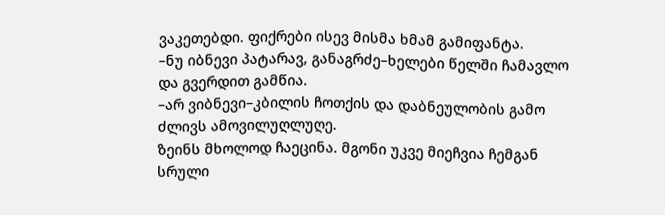ვაკეთებდი. ფიქრები ისევ მისმა ხმამ გამიფანტა.
–ნუ იბნევი პატარავ, განაგრძე–ხელები წელში ჩამავლო და გვერდით გამწია.
–არ ვიბნევი–კბილის ჩოთქის და დაბნეულობის გამო ძლივს ამოვილუღლუღე.
ზეინს მხოლოდ ჩაეცინა. მგონი უკვე მიეჩვია ჩემგან სრული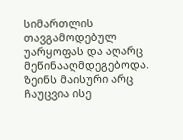სიმართლის თავგამოდებულ უარყოფას და აღარც მეწინააღმდეგებოდა.
ზეინს მაისური არც ჩაუცვია ისე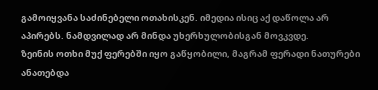გამოიყვანა საძინებელი ოთახისკენ. იმედია ისიც აქ დაწოლა არ აპირებს. ნამდვილად არ მინდა უხერხულობისგან მოვკვდე.
ზეინის ოთხი მუქ ფერებში იყო გაწყობილი, მაგრამ ფერადი ნათურები ანათებდა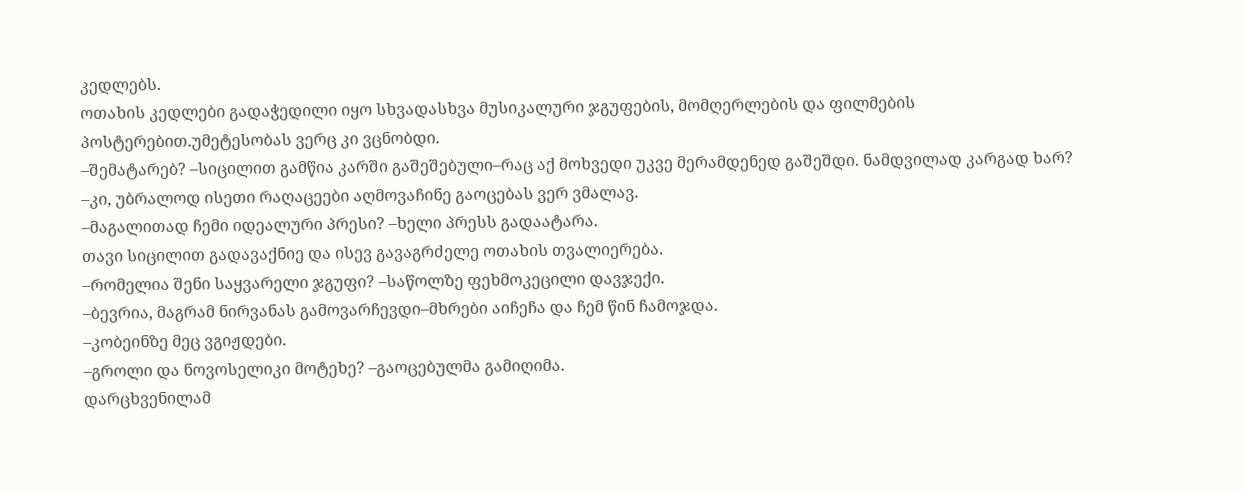კედლებს.
ოთახის კედლები გადაჭედილი იყო სხვადასხვა მუსიკალური ჯგუფების, მომღერლების და ფილმების პოსტერებით.უმეტესობას ვერც კი ვცნობდი.
–შემატარებ? –სიცილით გამწია კარში გაშეშებული–რაც აქ მოხვედი უკვე მერამდენედ გაშეშდი. ნამდვილად კარგად ხარ?
–კი, უბრალოდ ისეთი რაღაცეები აღმოვაჩინე გაოცებას ვერ ვმალავ.
–მაგალითად ჩემი იდეალური პრესი? –ხელი პრესს გადაატარა.
თავი სიცილით გადავაქნიე და ისევ გავაგრძელე ოთახის თვალიერება.
–რომელია შენი საყვარელი ჯგუფი? –საწოლზე ფეხმოკეცილი დავჯექი.
–ბევრია, მაგრამ ნირვანას გამოვარჩევდი–მხრები აიჩეჩა და ჩემ წინ ჩამოჯდა.
–კობეინზე მეც ვგიჟდები.
–გროლი და ნოვოსელიკი მოტეხე? –გაოცებულმა გამიღიმა.
დარცხვენილამ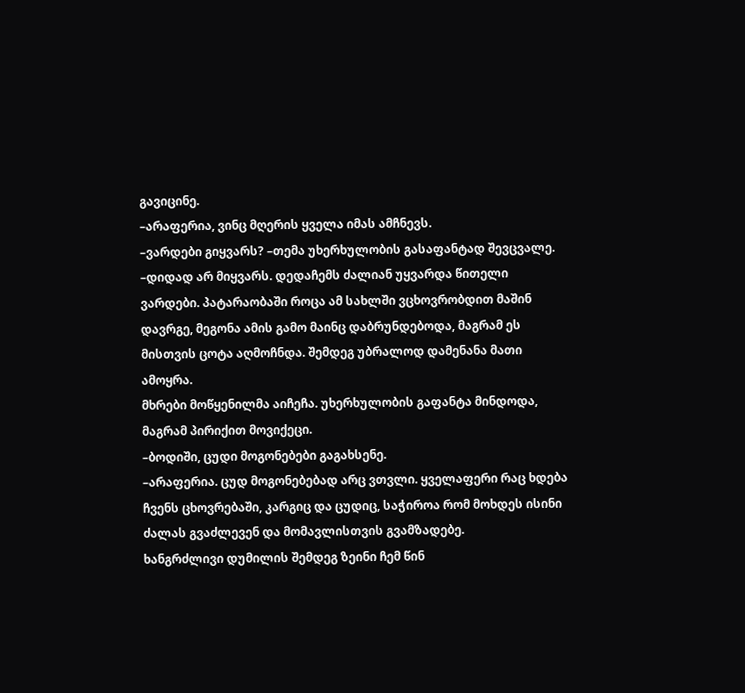გავიცინე.
–არაფერია, ვინც მღერის ყველა იმას ამჩნევს.
–ვარდები გიყვარს? –თემა უხერხულობის გასაფანტად შევცვალე.
–დიდად არ მიყვარს. დედაჩემს ძალიან უყვარდა წითელი ვარდები. პატარაობაში როცა ამ სახლში ვცხოვრობდით მაშინ დავრგე, მეგონა ამის გამო მაინც დაბრუნდებოდა, მაგრამ ეს მისთვის ცოტა აღმოჩნდა. შემდეგ უბრალოდ დამენანა მათი ამოყრა.
მხრები მოწყენილმა აიჩეჩა. უხერხულობის გაფანტა მინდოდა, მაგრამ პირიქით მოვიქეცი.
–ბოდიში, ცუდი მოგონებები გაგახსენე.
–არაფერია. ცუდ მოგონებებად არც ვთვლი. ყველაფერი რაც ხდება ჩვენს ცხოვრებაში, კარგიც და ცუდიც, საჭიროა რომ მოხდეს ისინი ძალას გვაძლევენ და მომავლისთვის გვამზადებე.
ხანგრძლივი დუმილის შემდეგ ზეინი ჩემ წინ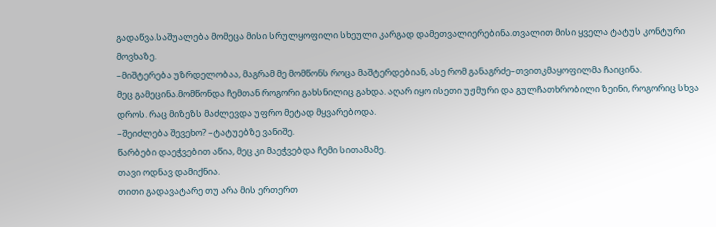გადაწვა.საშუალება მომეცა მისი სრულყოფილი სხეული კარგად დამეთვალიერებინა.თვალით მისი ყველა ტატუს კონტური მოვხაზე.
–მიშტერება უზრდელობაა, მაგრამ მე მომწონს როცა მაშტერდებიან, ასე რომ განაგრძე–თვითკმაყოფილმა ჩაიცინა.
მეც გამეცინა.მომწონდა ჩემთან როგორი გახსნილიც გახდა. აღარ იყო ისეთი უჟმური და გულჩათხრობილი ზეინი, როგორიც სხვა დროს. რაც მიზეზს მაძლევდა უფრო მეტად მყვარებოდა.
–შეიძლება შევეხო? –ტატუებზე ვანიშე.
წარბები დაეჭვებით აწია, მეც კი მაეჭვებდა ჩემი სითამამე.
თავი ოდნავ დამიქნია.
თითი გადავატარე თუ არა მის ერთერთ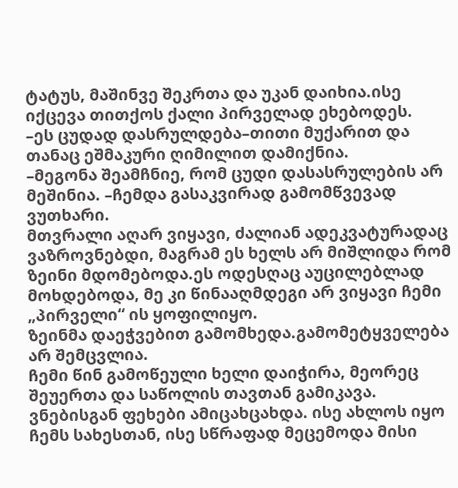ტატუს, მაშინვე შეკრთა და უკან დაიხია.ისე იქცევა თითქოს ქალი პირველად ეხებოდეს.
–ეს ცუდად დასრულდება–თითი მუქარით და თანაც ეშმაკური ღიმილით დამიქნია.
–მეგონა შეამჩნიე, რომ ცუდი დასასრულების არ მეშინია. –ჩემდა გასაკვირად გამომწვევად ვუთხარი.
მთვრალი აღარ ვიყავი, ძალიან ადეკვატურადაც ვაზროვნებდი, მაგრამ ეს ხელს არ მიშლიდა რომ ზეინი მდომებოდა.ეს ოდესღაც აუცილებლად მოხდებოდა, მე კი წინააღმდეგი არ ვიყავი ჩემი „პირველი“ ის ყოფილიყო.
ზეინმა დაეჭვებით გამომხედა.გამომეტყველება არ შემცვლია.
ჩემი წინ გამოწეული ხელი დაიჭირა, მეორეც შეუერთა და საწოლის თავთან გამიკავა.
ვნებისგან ფეხები ამიცახცახდა. ისე ახლოს იყო ჩემს სახესთან, ისე სწრაფად მეცემოდა მისი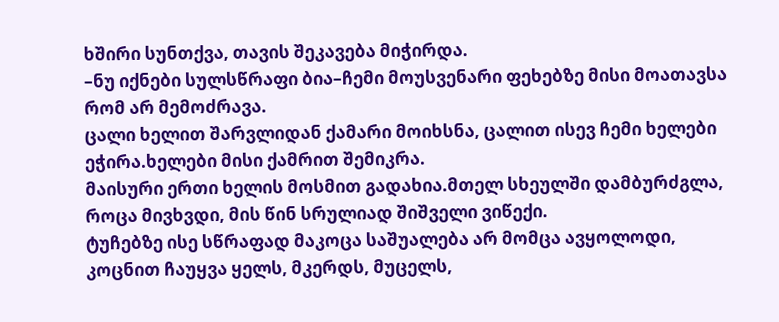ხშირი სუნთქვა, თავის შეკავება მიჭირდა.
–ნუ იქნები სულსწრაფი ბია–ჩემი მოუსვენარი ფეხებზე მისი მოათავსა რომ არ მემოძრავა.
ცალი ხელით შარვლიდან ქამარი მოიხსნა, ცალით ისევ ჩემი ხელები ეჭირა.ხელები მისი ქამრით შემიკრა.
მაისური ერთი ხელის მოსმით გადახია.მთელ სხეულში დამბურძგლა, როცა მივხვდი, მის წინ სრულიად შიშველი ვიწექი.
ტუჩებზე ისე სწრაფად მაკოცა საშუალება არ მომცა ავყოლოდი, კოცნით ჩაუყვა ყელს, მკერდს, მუცელს,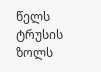წელს
ტრუსის ზოლს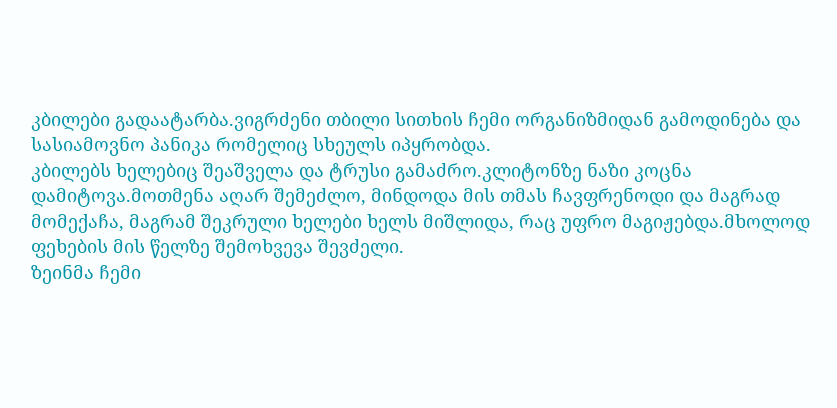კბილები გადაატარბა.ვიგრძენი თბილი სითხის ჩემი ორგანიზმიდან გამოდინება და სასიამოვნო პანიკა რომელიც სხეულს იპყრობდა.
კბილებს ხელებიც შეაშველა და ტრუსი გამაძრო.კლიტონზე ნაზი კოცნა დამიტოვა.მოთმენა აღარ შემეძლო, მინდოდა მის თმას ჩავფრენოდი და მაგრად მომექაჩა, მაგრამ შეკრული ხელები ხელს მიშლიდა, რაც უფრო მაგიჟებდა.მხოლოდ ფეხების მის წელზე შემოხვევა შევძელი.
ზეინმა ჩემი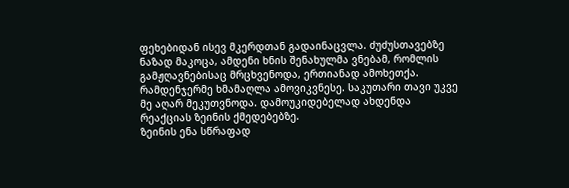ფეხებიდან ისევ მკერდთან გადაინაცვლა. ძუძუსთავებზე ნაზად მაკოცა, ამდენი ხნის შენახულმა ვნებამ, რომლის გამჟღავნებისაც მრცხვენოდა, ერთიანად ამოხეთქა. რამდენჯერმე ხმამაღლა ამოვიკვნესე. საკუთარი თავი უკვე მე აღარ მეკუთვნოდა. დამოუკიდებელად ახდენდა რეაქციას ზეინის ქმედებებზე.
ზეინის ენა სწრაფად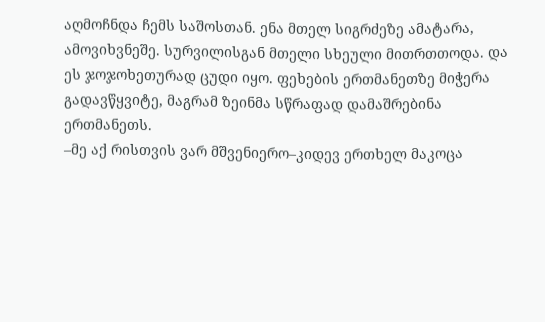აღმოჩნდა ჩემს საშოსთან. ენა მთელ სიგრძეზე ამატარა, ამოვიხვნეშე. სურვილისგან მთელი სხეული მითრთთოდა. და ეს ჯოჯოხეთურად ცუდი იყო. ფეხების ერთმანეთზე მიჭერა გადავწყვიტე, მაგრამ ზეინმა სწრაფად დამაშრებინა ერთმანეთს.
–მე აქ რისთვის ვარ მშვენიერო–კიდევ ერთხელ მაკოცა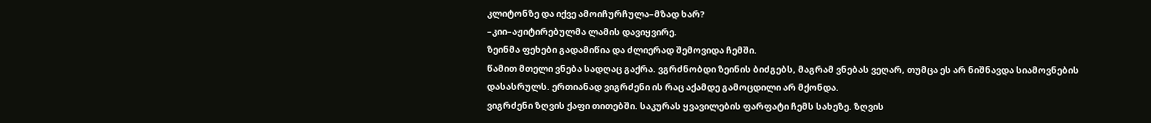კლიტონზე და იქვე ამოიჩურჩულა–მზად ხარ?
–კიი–აჟიტირებულმა ლამის დავიყვირე.
ზეინმა ფეხები გადამიწია და ძლიერად შემოვიდა ჩემში.
წამით მთელი ვნება სადღაც გაქრა. ვგრძნობდი ზეინის ბიძგებს, მაგრამ ვნებას ვეღარ, თუმცა ეს არ ნიშნავდა სიამოვნების დასასრულს. ერთიანად ვიგრძენი ის რაც აქამდე გამოცდილი არ მქონდა.
ვიგრძენი ზღვის ქაფი თითებში. საკურას ყვავილების ფარფატი ჩემს სახეზე. ზღვის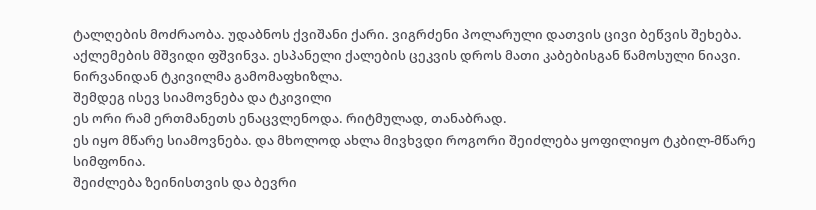ტალღების მოძრაობა. უდაბნოს ქვიშანი ქარი. ვიგრძენი პოლარული დათვის ცივი ბეწვის შეხება. აქლემების მშვიდი ფშვინვა. ესპანელი ქალების ცეკვის დროს მათი კაბებისგან წამოსული ნიავი.
ნირვანიდან ტკივილმა გამომაფხიზლა.
შემდეგ ისევ სიამოვნება და ტკივილი
ეს ორი რამ ერთმანეთს ენაცვლენოდა. რიტმულად, თანაბრად.
ეს იყო მწარე სიამოვნება. და მხოლოდ ახლა მივხვდი როგორი შეიძლება ყოფილიყო ტკბილ-მწარე სიმფონია.
შეიძლება ზეინისთვის და ბევრი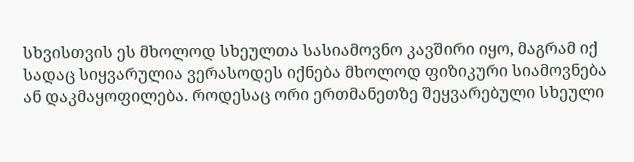სხვისთვის ეს მხოლოდ სხეულთა სასიამოვნო კავშირი იყო, მაგრამ იქ სადაც სიყვარულია ვერასოდეს იქნება მხოლოდ ფიზიკური სიამოვნება ან დაკმაყოფილება. როდესაც ორი ერთმანეთზე შეყვარებული სხეული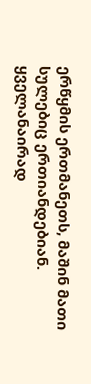ერწყმის ერთმანეთს, მაშინ მათი სულებიც ერთიანდებიან.
ყველანაირად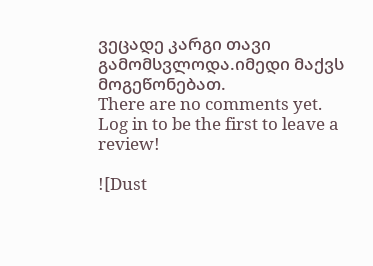ვეცადე კარგი თავი გამომსვლოდა.იმედი მაქვს მოგეწონებათ.
There are no comments yet. Log in to be the first to leave a review!

![Dust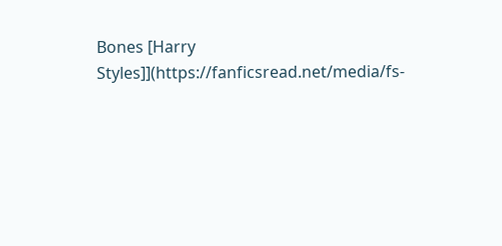Bones [Harry Styles]](https://fanficsread.net/media/fs-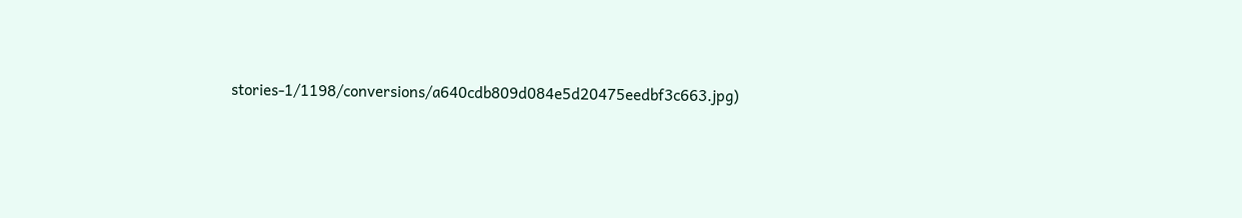stories-1/1198/conversions/a640cdb809d084e5d20475eedbf3c663.jpg)